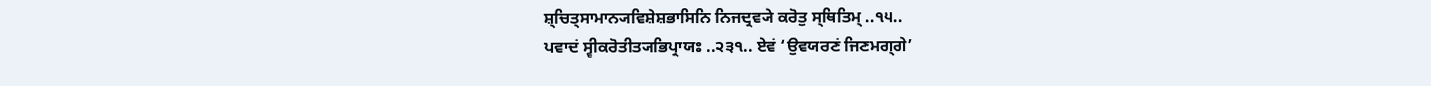ਸ਼੍ਚਿਤ੍ਸਾਮਾਨ੍ਯਵਿਸ਼ੇਸ਼ਭਾਸਿਨਿ ਨਿਜਦ੍ਰਵ੍ਯੇ ਕਰੋਤੁ ਸ੍ਥਿਤਿਮ੍ ..੧੫..
ਪਵਾਦਂ ਸ੍ਵੀਕਰੋਤੀਤ੍ਯਭਿਪ੍ਰਾਯਃ ..੨੩੧.. ਏਵਂ ‘ਉਵਯਰਣਂ ਜਿਣਮਗ੍ਗੇ’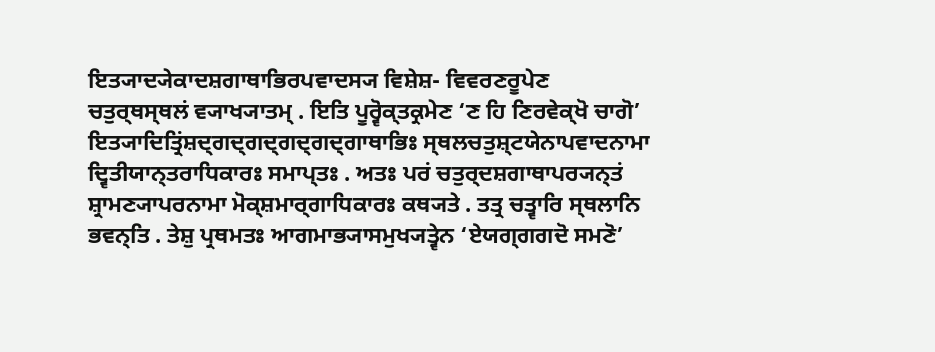ਇਤ੍ਯਾਦ੍ਯੇਕਾਦਸ਼ਗਾਥਾਭਿਰਪਵਾਦਸ੍ਯ ਵਿਸ਼ੇਸ਼- ਵਿਵਰਣਰੂਪੇਣ ਚਤੁਰ੍ਥਸ੍ਥਲਂ ਵ੍ਯਾਖ੍ਯਾਤਮ੍ . ਇਤਿ ਪੂਰ੍ਵੋਕ੍ਤਕ੍ਰਮੇਣ ‘ਣ ਹਿ ਣਿਰਵੇਕ੍ਖੋ ਚਾਗੋ’ ਇਤ੍ਯਾਦਿਤ੍ਰਿਂਸ਼ਦ੍ਗਦ੍ਗਦ੍ਗਦ੍ਗਦ੍ਗਾਥਾਭਿਃ ਸ੍ਥਲਚਤੁਸ਼੍ਟਯੇਨਾਪਵਾਦਨਾਮਾ ਦ੍ਵਿਤੀਯਾਨ੍ਤਰਾਧਿਕਾਰਃ ਸਮਾਪ੍ਤਃ . ਅਤਃ ਪਰਂ ਚਤੁਰ੍ਦਸ਼ਗਾਥਾਪਰ੍ਯਨ੍ਤਂ ਸ਼੍ਰਾਮਣ੍ਯਾਪਰਨਾਮਾ ਮੋਕ੍ਸ਼ਮਾਰ੍ਗਾਧਿਕਾਰਃ ਕਥ੍ਯਤੇ . ਤਤ੍ਰ ਚਤ੍ਵਾਰਿ ਸ੍ਥਲਾਨਿ ਭਵਨ੍ਤਿ . ਤੇਸ਼ੁ ਪ੍ਰਥਮਤਃ ਆਗਮਾਭ੍ਯਾਸਮੁਖ੍ਯਤ੍ਵੇਨ ‘ਏਯਗ੍ਗਗਦੋ ਸਮਣੋ’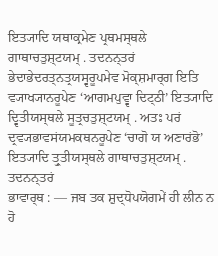ਇਤ੍ਯਾਦਿ ਯਥਾਕ੍ਰਮੇਣ ਪ੍ਰਥਮਸ੍ਥਲੇ ਗਾਥਾਚਤੁਸ਼੍ਟਯਮ੍ . ਤਦਨਨ੍ਤਰਂ ਭੇਦਾਭੇਦਰਤ੍ਨਤ੍ਰਯਸ੍ਵਰੂਪਮੇਵ ਮੋਕ੍ਸ਼ਮਾਰ੍ਗ ਇਤਿ ਵ੍ਯਾਖ੍ਯਾਨਰੂਪੇਣ ‘ਆਗਮਪੁਵ੍ਵਾ ਦਿਟ੍ਠੀ’ ਇਤ੍ਯਾਦਿ ਦ੍ਵਿਤੀਯਸ੍ਥਲੇ ਸੂਤ੍ਰਚਤੁਸ਼੍ਟਯਮ੍ . ਅਤਃ ਪਰਂ ਦ੍ਰਵ੍ਯਭਾਵਸਂਯਮਕਥਨਰੂਪੇਣ ‘ਚਾਗੋ ਯ ਅਣਾਰਂਭੋ’ ਇਤ੍ਯਾਦਿ ਤ੍ਰੁਤੀਯਸ੍ਥਲੇ ਗਾਥਾਚਤੁਸ਼੍ਟਯਮ੍ . ਤਦਨਨ੍ਤਰਂ
ਭਾਵਾਰ੍ਥ : — ਜਬ ਤਕ ਸ਼ੁਦ੍ਧੋਪਯੋਗਮੇਂ ਹੀ ਲੀਨ ਨ ਹੋ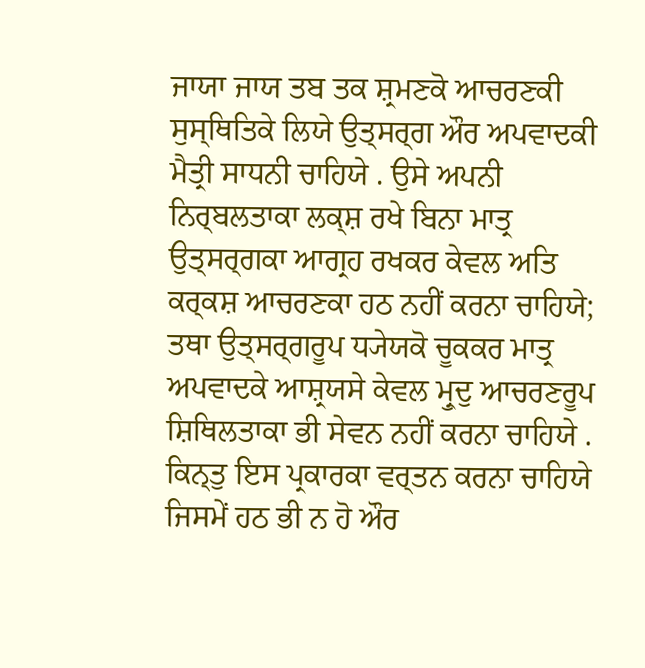ਜਾਯਾ ਜਾਯ ਤਬ ਤਕ ਸ਼੍ਰਮਣਕੋ ਆਚਰਣਕੀ ਸੁਸ੍ਥਿਤਿਕੇ ਲਿਯੇ ਉਤ੍ਸਰ੍ਗ ਔਰ ਅਪਵਾਦਕੀ ਮੈਤ੍ਰੀ ਸਾਧਨੀ ਚਾਹਿਯੇ . ਉਸੇ ਅਪਨੀ ਨਿਰ੍ਬਲਤਾਕਾ ਲਕ੍ਸ਼ ਰਖੇ ਬਿਨਾ ਮਾਤ੍ਰ ਉਤ੍ਸਰ੍ਗਕਾ ਆਗ੍ਰਹ ਰਖਕਰ ਕੇਵਲ ਅਤਿ ਕਰ੍ਕਸ਼ ਆਚਰਣਕਾ ਹਠ ਨਹੀਂ ਕਰਨਾ ਚਾਹਿਯੇ; ਤਥਾ ਉਤ੍ਸਰ੍ਗਰੂਪ ਧ੍ਯੇਯਕੋ ਚੂਕਕਰ ਮਾਤ੍ਰ ਅਪਵਾਦਕੇ ਆਸ਼੍ਰਯਸੇ ਕੇਵਲ ਮ੍ਰੁਦੁ ਆਚਰਣਰੂਪ ਸ਼ਿਥਿਲਤਾਕਾ ਭੀ ਸੇਵਨ ਨਹੀਂ ਕਰਨਾ ਚਾਹਿਯੇ . ਕਿਨ੍ਤੁ ਇਸ ਪ੍ਰਕਾਰਕਾ ਵਰ੍ਤਨ ਕਰਨਾ ਚਾਹਿਯੇ ਜਿਸਮੇਂ ਹਠ ਭੀ ਨ ਹੋ ਔਰ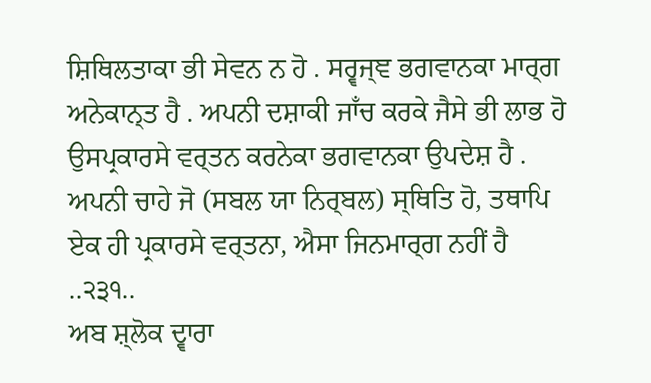ਸ਼ਿਥਿਲਤਾਕਾ ਭੀ ਸੇਵਨ ਨ ਹੋ . ਸਰ੍ਵਜ੍ਞ ਭਗਵਾਨਕਾ ਮਾਰ੍ਗ ਅਨੇਕਾਨ੍ਤ ਹੈ . ਅਪਨੀ ਦਸ਼ਾਕੀ ਜਾਁਚ ਕਰਕੇ ਜੈਸੇ ਭੀ ਲਾਭ ਹੋ ਉਸਪ੍ਰਕਾਰਸੇ ਵਰ੍ਤਨ ਕਰਨੇਕਾ ਭਗਵਾਨਕਾ ਉਪਦੇਸ਼ ਹੈ .
ਅਪਨੀ ਚਾਹੇ ਜੋ (ਸਬਲ ਯਾ ਨਿਰ੍ਬਲ) ਸ੍ਥਿਤਿ ਹੋ, ਤਥਾਪਿ ਏਕ ਹੀ ਪ੍ਰਕਾਰਸੇ ਵਰ੍ਤਨਾ, ਐਸਾ ਜਿਨਮਾਰ੍ਗ ਨਹੀਂ ਹੈ ..੨੩੧..
ਅਬ ਸ਼੍ਲੋਕ ਦ੍ਵਾਰਾ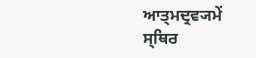ਆਤ੍ਮਦ੍ਰਵ੍ਯਮੇਂ ਸ੍ਥਿਰ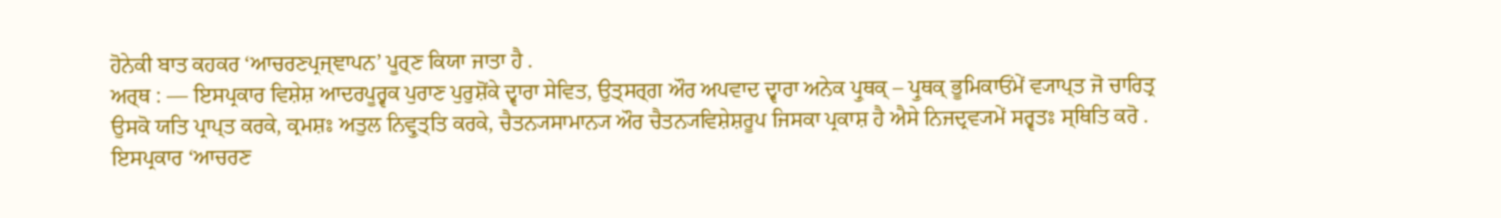ਹੋਨੇਕੀ ਬਾਤ ਕਹਕਰ ‘ਆਚਰਣਪ੍ਰਜ੍ਞਾਪਨ’ ਪੂਰ੍ਣ ਕਿਯਾ ਜਾਤਾ ਹੈ .
ਅਰ੍ਥ : — ਇਸਪ੍ਰਕਾਰ ਵਿਸ਼ੇਸ਼ ਆਦਰਪੂਰ੍ਵਕ ਪੁਰਾਣ ਪੁਰੁਸ਼ੋਂਕੇ ਦ੍ਵਾਰਾ ਸੇਵਿਤ, ਉਤ੍ਸਰ੍ਗ ਔਰ ਅਪਵਾਦ ਦ੍ਵਾਰਾ ਅਨੇਕ ਪ੍ਰੁਥਕ੍ – ਪ੍ਰੁਥਕ੍ ਭੂਮਿਕਾਓਂਮੇਂ ਵ੍ਯਾਪ੍ਤ ਜੋ ਚਾਰਿਤ੍ਰ ਉਸਕੋ ਯਤਿ ਪ੍ਰਾਪ੍ਤ ਕਰਕੇ, ਕ੍ਰਮਸ਼ਃ ਅਤੁਲ ਨਿਵ੍ਰੁਤ੍ਤਿ ਕਰਕੇ, ਚੈਤਨ੍ਯਸਾਮਾਨ੍ਯ ਔਰ ਚੈਤਨ੍ਯਵਿਸ਼ੇਸ਼ਰੂਪ ਜਿਸਕਾ ਪ੍ਰਕਾਸ਼ ਹੈ ਐਸੇ ਨਿਜਦ੍ਰਵ੍ਯਮੇਂ ਸਰ੍ਵਤਃ ਸ੍ਥਿਤਿ ਕਰੋ .
ਇਸਪ੍ਰਕਾਰ ‘ਆਚਰਣ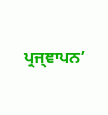ਪ੍ਰਜ੍ਞਾਪਨ’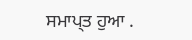ਸਮਾਪ੍ਤ ਹੁਆ .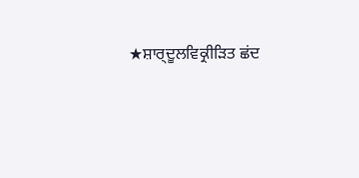★ਸ਼ਾਰ੍ਦੂਲਵਿਕ੍ਰੀੜਿਤ ਛਂਦ